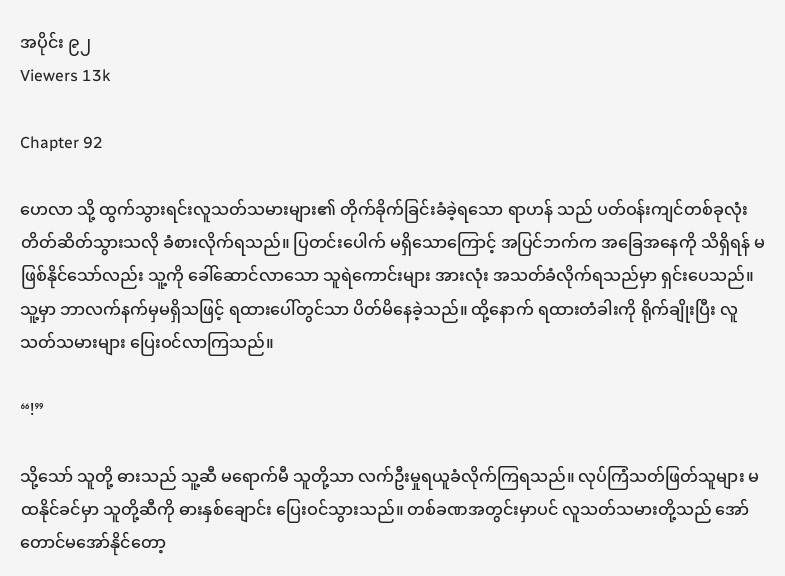အပိုင်း ၉၂
Viewers 13k

Chapter 92

ဟေလာ သို့ ထွက်သွားရင်းလူသတ်သမားများ၏ တိုက်ခိုက်ခြင်းခံခဲ့ရသော ရာဟန် သည် ပတ်ဝန်းကျင်တစ်ခုလုံး တိတ်ဆိတ်သွားသလို ခံစားလိုက်ရသည်။ ပြတင်းပေါက် မရှိသောကြောင့် အပြင်ဘက်က အခြေအနေကို သိရှိရန် မဖြစ်နိုင်သော်လည်း သူ့ကို ခေါ်ဆောင်လာသော သူရဲကောင်းများ အားလုံး အသတ်ခံလိုက်ရသည်မှာ ရှင်းပေသည်။သူ့မှာ ဘာလက်နက်မှမရှိသဖြင့် ရထားပေါ်တွင်သာ ပိတ်မိနေခဲ့သည်။ ထို့နောက် ရထားတံခါးကို ရိုက်ချိုးပြီး လူသတ်သမားများ ပြေးဝင်လာကြသည်။

“!”

သို့သော် သူတို့ ဓားသည် သူ့ဆီ မရောက်မီ သူတို့သာ လက်ဦးမှုရယူခံလိုက်ကြရသည်။ လုပ်ကြံသတ်ဖြတ်သူများ မထနိုင်ခင်မှာ သူတို့ဆီကို ဓားနှစ်ချောင်း ပြေးဝင်သွားသည်။ တစ်ခဏအတွင်းမှာပင် လူသတ်သမားတို့သည် အော်တောင်မအော်နိုင်တော့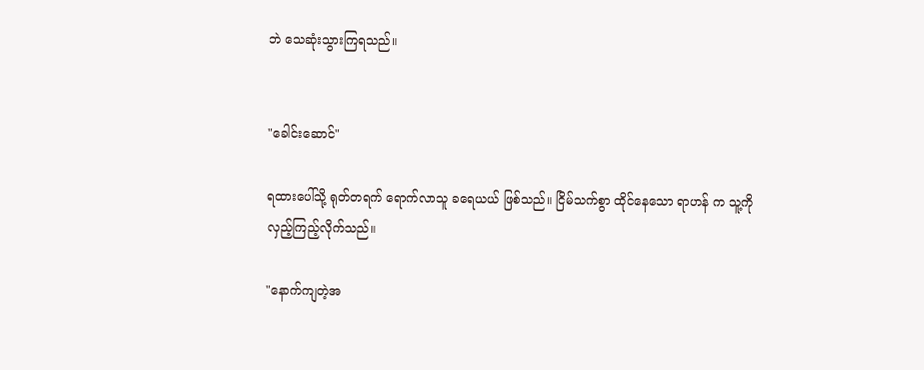ဘဲ သေဆုံးသွားကြရသည်။


"ခေါင်းဆောင်"

ရထားပေါ်သို့ ရုတ်တရက် ရောက်လာသူ ခရေယယ် ဖြစ်သည်။ ငြိမ်သက်စွာ ထိုင်နေသော ရာဟန် က သူ့ကို လှည့်ကြည့်လိုက်သည်။

"နောက်ကျတဲ့အ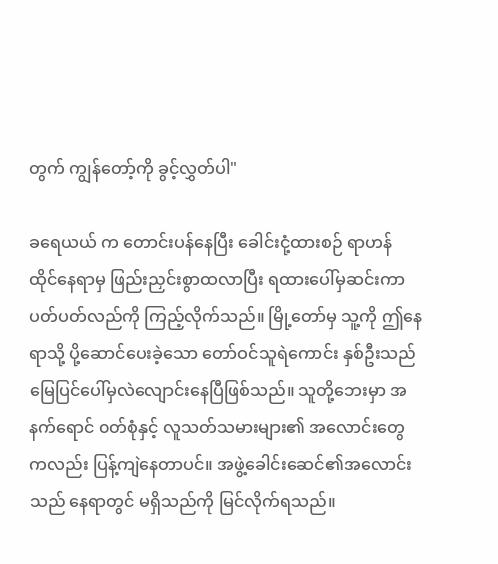တွက် ကျွန်တော့်ကို ခွင့်လွှတ်ပါ"

ခရေယယ် က တောင်းပန်နေပြီး ခေါင်းငုံ့ထားစဉ် ရာဟန် ထိုင်နေရာမှ ဖြည်းညှင်းစွာထလာပြီး ရထားပေါ်မှဆင်းကာ ပတ်ပတ်လည်ကို ကြည့်လိုက်သည်။ မြို့တော်မှ သူ့ကို ဤနေရာသို့ ပို့ဆောင်ပေးခဲ့သော တော်ဝင်သူရဲကောင်း နှစ်ဦးသည် မြေပြင်ပေါ်မှလဲလျောင်းနေပြီဖြစ်သည်။ သူတို့ဘေးမှာ အနက်ရောင် ၀တ်စုံနှင့် လူသတ်သမားများ၏ အလောင်းတွေကလည်း ပြန့်ကျဲနေတာပင်။‌ အဖွဲ့ခေါင်းဆေင်၏အလောင်းသည် နေရာတွင် မရှိသည်ကို မြင်လိုက်ရသည်။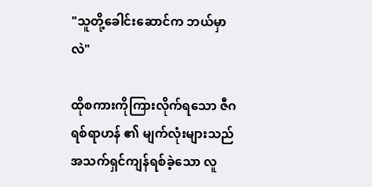"သူတို့ခေါင်းဆောင်က ဘယ်မှာလဲ"

ထိုစကားကိုကြားလိုက်ရသော ဇီဂရစ်ရာဟန် ၏ မျက်လုံးများသည် အသက်ရှင်ကျန်ရစ်ခဲ့သော လူ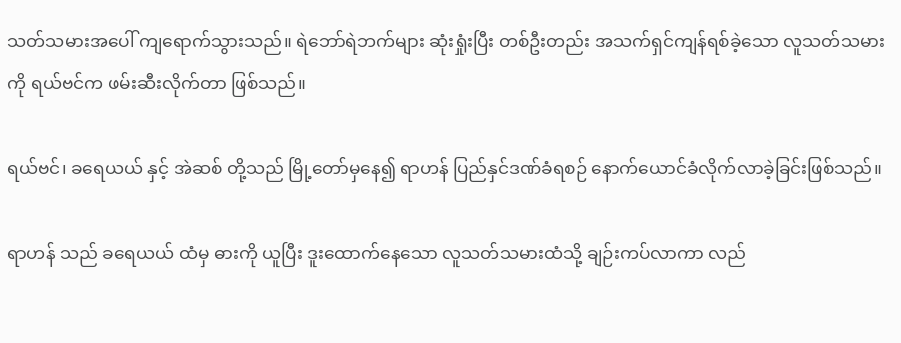သတ်သမားအပေါ် ကျရောက်သွားသည်။ ရဲဘော်ရဲဘက်များ ဆုံးရှုံးပြီး တစ်ဦးတည်း အသက်ရှင်ကျန်ရစ်ခဲ့သော လူသတ်သမားကို ရယ်ဗင်က ဖမ်းဆီးလိုက်တာ ဖြစ်သည်။

ရယ်ဗင်၊ ခရေယယ် နှင့် အဲဆစ် တို့သည် မြို့တော်မှနေ၍ ရာဟန် ပြည်နှင်ဒဏ်ခံရစဉ် နောက်ယောင်ခံလိုက်လာခဲ့ခြင်းဖြစ်သည်။

ရာဟန် သည် ခရေယယ် ထံမှ ဓားကို ယူပြီး ဒူးထောက်နေသော လူသတ်သမားထံသို့ ချဉ်းကပ်လာကာ လည်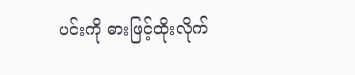ပင်းကို ဓားဖြင့်ထိုးလိုက်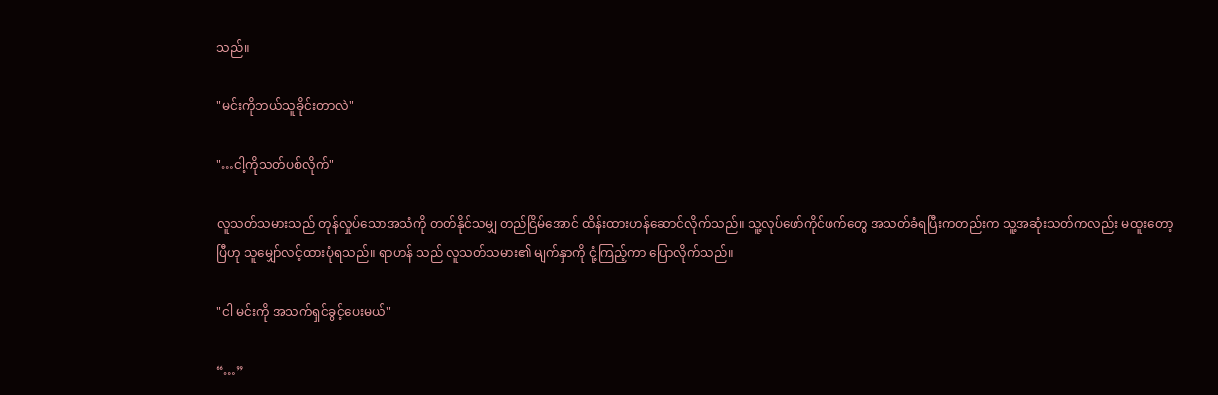သည်။

"မင်းကိုဘယ်သူခိုင်းတာလဲ"

"…ငါ့ကိုသတ်ပစ်လိုက်"

လူသတ်သမားသည် တုန်လှုပ်သောအသံကို တတ်နိုင်သမျှ တည်ငြိမ်အောင် ထိန်းထားဟန်ဆောင်လိုက်သည်။ သူ့လုပ်ဖော်ကိုင်ဖက်တွေ အသတ်ခံရပြီးကတည်းက သူ့အဆုံးသတ်ကလည်း မထူးတော့ပြီဟု သူမျှော်လင့်ထားပုံရသည်။ ရာဟန် သည် လူသတ်သမား၏ မျက်နှာကို ငုံ့ကြည့်ကာ ပြောလိုက်သည်။

"ငါ မင်းကို အသက်ရှင်ခွင့်ပေးမယ်"

“…”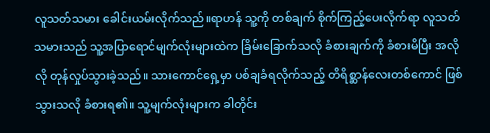လူသတ်သမား ခေါင်းယမ်းလိုက်သည်။ရာဟန် သူ့ကို တစ်ချက် စိုက်ကြည့်ပေးလိုက်ရာ လူသတ်သမားသည် သူ့အပြာရောင်မျက်လုံးများထဲက ခြိမ်းခြောက်သလို ခံစားချက်ကို ခံစားမိပြီး အလိုလို တုန်လှုပ်သွားခဲ့သည်။ သားကောင်ရှေ့မှာ ပစ်ချခံရလိုက်သည့် တိရိစ္ဆာန်လေးတစ်ကောင် ဖြစ်သွားသလို ခံစားရ၏။ သူ့မျက်လုံးများက ခါတိုင်း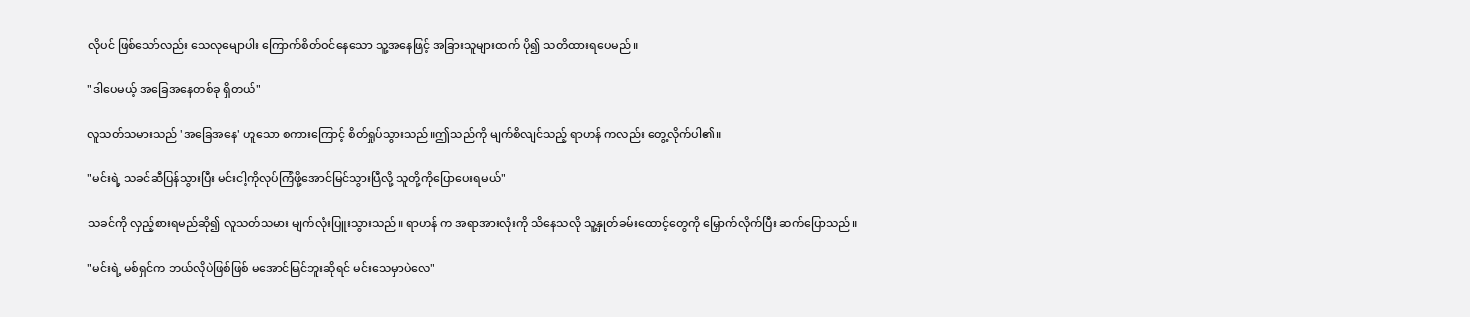လိုပင် ဖြစ်သော်လည်း သေလုမျောပါး ကြောက်စိတ်ဝင်နေသော သူ့အနေဖြင့် အခြားသူများထက် ပို၍ သတိထားရပေမည်။

"ဒါပေမယ့် အခြေအနေတစ်ခု ရှိတယ်"

လူသတ်သမားသည် 'အခြေအနေ' ဟူသော စကားကြောင့် စိတ်ရှုပ်သွားသည်။ဤသည်ကို မျက်စိလျင်သည့် ရာဟန် ကလည်း တွေ့လိုက်ပါ၏။

"မင်းရဲ့ သခင်ဆီပြန်သွားပြီး မင်းငါ့ကိုလုပ်ကြံဖို့အောင်မြင်သွားပြီလို့ သူတို့ကိုပြောပေးရမယ်"

သခင်ကို လှည့်စားရမည်ဆို၍ လူသတ်သမား မျက်လုံးပြူးသွားသည်။ ရာဟန် က အရာအားလုံးကို သိနေသလို သူ့နှုတ်ခမ်းထောင့်တွေကို မြှောက်လိုက်ပြီး ဆက်ပြောသည်။

"မင်းရဲ့ မစ်ရှင်က ဘယ်လိုပဲဖြစ်ဖြစ် မအောင်မြင်ဘူးဆိုရင် မင်းသေမှာပဲလေ"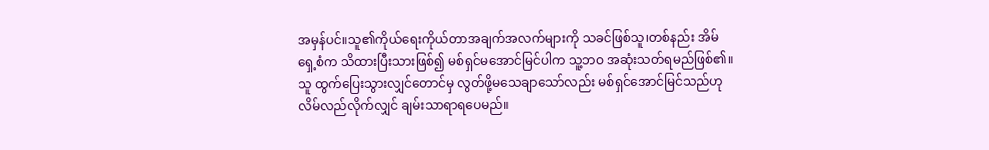အမှန်ပင်။သူ၏ကိုယ်ရေးကိုယ်တာအချက်အလက်များကို သခင်ဖြစ်သူ၊တစ်နည်း အိမ်ရှေ့စံက သိထားပြီးသားဖြစ်၍ မစ်ရှင်မအောင်မြင်ပါက သူ့ဘဝ အဆုံးသတ်ရမည်ဖြစ်၏။ သူ ထွက်ပြေးသွားလျှင်တောင်မှ လွတ်ဖို့မသေချာသော်လည်း မစ်ရှင်အောင်မြင်သည်ဟု လိမ်လည်လိုက်လျှင် ချမ်းသာရာရပေမည်။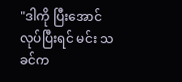"ဒါကို ပြီးအောင် လုပ်ပြီးရင် မင်း သခင်က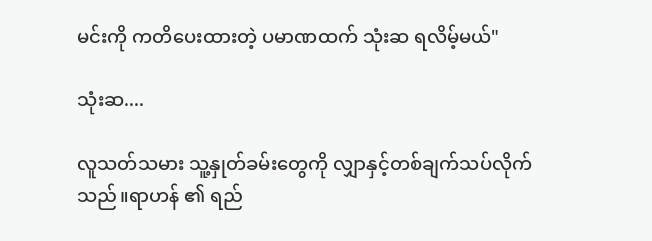မင်းကို ကတိပေးထားတဲ့ ပမာဏထက် သုံးဆ ရလိမ့်မယ်"

သုံးဆ....

လူသတ်သမား သူ့နှုတ်ခမ်းတွေကို လျှာနှင့်တစ်ချက်သပ်လိုက်သည်။ရာဟန် ၏ ရည်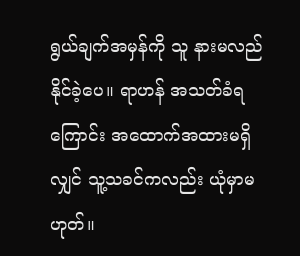ရွယ်ချက်အမှန်ကို သူ နားမလည်နိုင်ခဲ့ပေ။ ရာဟန် အသတ်ခံရကြောင်း အထောက်အထားမရှိလျှင် သူ့သခင်ကလည်း ယုံမှာမဟုတ်။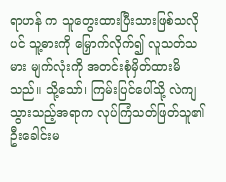ရာဟန် က သူတွေးထားပြီးသားဖြစ်သလိုပင် သူ့ဓားကို မြှောက်လိုက်၍ လူသတ်သမား မျက်လုံးကို အတင်းစုံမှိတ်ထားမိသည်။ သို့သော်၊ ကြမ်းပြင်ပေါ်သို့ လဲကျသွားသည့်အရာက လုပ်ကြံသတ်ဖြတ်သူ၏ ဦးခေါင်းမ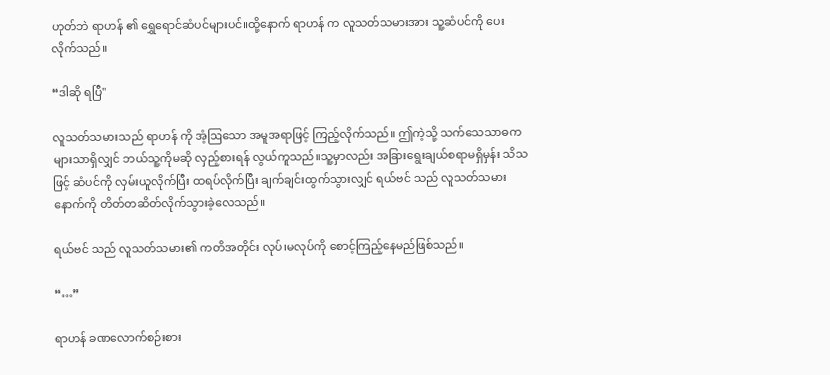ဟုတ်ဘဲ ရာဟန် ၏ ရွှေရောင်ဆံပင်များပင်။ထို့နောက် ရာဟန် က လူသတ်သမားအား သူ့ဆံပင်ကို ပေးလိုက်သည်။

“ဒါဆို ရပြီ"

လူသတ်သမားသည် ရာဟန် ကို အံ့ဩသော အမူအရာဖြင့် ကြည့်လိုက်သည်။ ဤကဲ့သို့ သက်သေသာဓကများသာရှိလျှင် ဘယ်သူ့ကိုမဆို လှည့်စားရန် လွယ်ကူသည်။သူ့မှာလည်း အခြားရွေးချယ်စရာမရှိမှန်း သိသဖြင့် ဆံပင်ကို လှမ်းယူလိုက်ပြီး ထရပ်လိုက်ပြီး ချက်ချင်းထွက်သွားလျှင် ရယ်ဗင် သည် လူသတ်သမားနောက်ကို တိတ်တဆိတ်လိုက်သွားခဲ့လေသည်။

ရယ်ဗင် သည် လူသတ်သမား၏ ကတိအတိုင်း လုပ်၊မလုပ်ကို စောင့်ကြည့်နေမည်ဖြစ်သည်။

“…”

ရာဟန် ခဏလောက်စဉ်းစား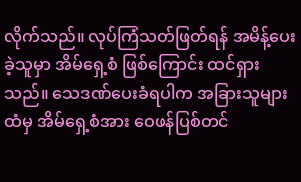လိုက်သည်။ လုပ်ကြံသတ်ဖြတ်ရန် အမိန့်ပေးခဲ့သူမှာ အိမ်ရှေ့စံ ဖြစ်ကြောင်း ထင်ရှားသည်။ သေဒဏ်ပေးခံရပါက အခြားသူများထံမှ အိမ်ရှေ့စံအား ဝေဖန်ပြစ်တင်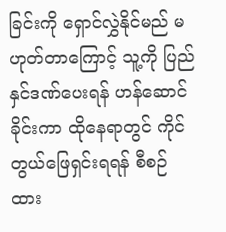ခြင်းကို ရှောင်လွှဲနိုင်မည် မဟုတ်တာကြောင့် သူ့ကို ပြည်နှင်ဒဏ်ပေးရန် ဟန်ဆောင်ခိုင်းကာ ထိုနေရာတွင် ကိုင်တွယ်ဖြေရှင်းရရန် စီစဉ်ထား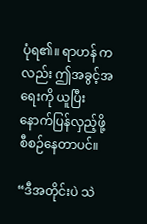ပုံရ၏။ ရာဟန် ကလည်း ဤအခွင့်အရေးကို ယူပြီး နောက်ပြန်လှည့်ဖို့ စီစဉ်နေတာပင်။

“ဒီအတိုင်းပဲ သဲ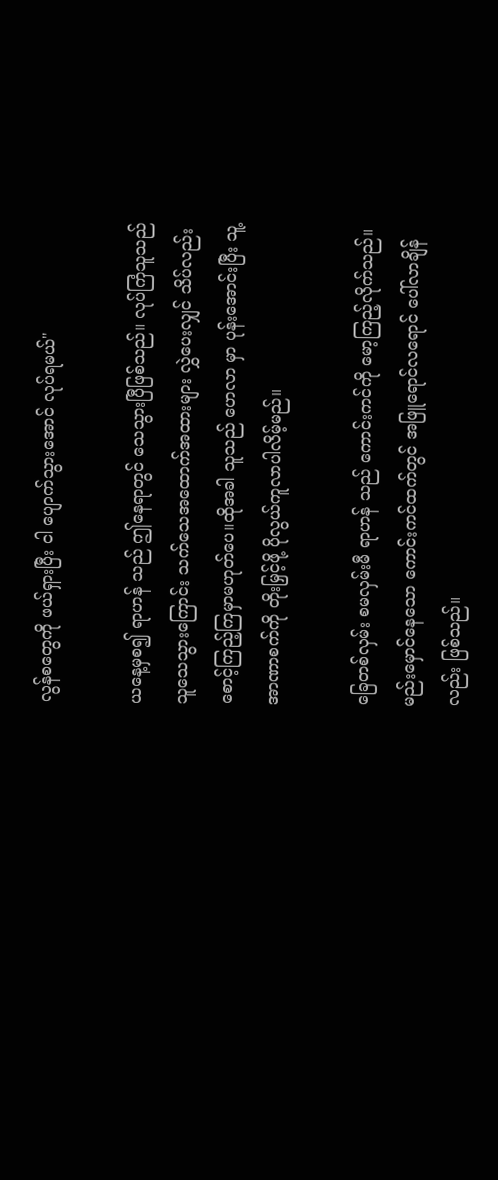လွန်စတွေကို ဖယ်ရှားပြီး ငါ ပျောက်သွားအောင် လုပ်ရမယ်"

ယနေ့မှစ၍ ရာဟန် သည် ဤနေရာတွင် သေသွားပြီဖြစ်သည်။ လုပ်ကြံသူသည် သူသေသွားကြောင်း သက်သေအထောက်အထားများ လွှဲပေးလျှင်‌ သိပ်လည်း စောင့်ကြည့်ကြမှာမဟုတ်ပေ။ထိုအခါ သူသည် ဟေလာ မှာ ပုန်းအောင်းပြီး သူ့ အာဏာစက်ကို တိုးမြှင့်ဖို့ ပိုလွယ်ကူလာပါလိမ့်မည်။

ခြေတစ်လှမ်း စမလှမ်းမီ ရာဟန် သည် ကောင်းကင်ကို မော့ကြည့်လိုက်သည်။ မည်းမှောင်နေသော ကောင်းကင်ထက်တွင် အဖြူရောင်လရောင် ပေါ်လာချိန်လည်း ဖြစ်သည်။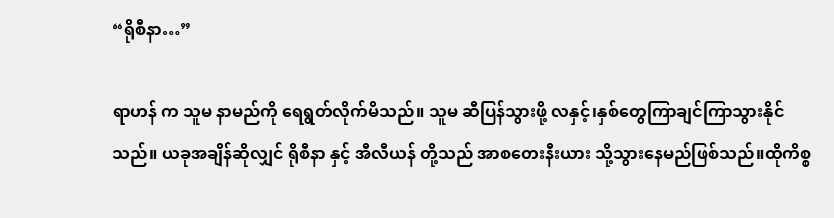“ရိုစီနာ…”

ရာဟန် က သူမ နာမည်ကို ရေရွတ်လိုက်မိသည်။ သူမ ဆီပြန်သွားဖို့ လနှင့်၊နှစ်တွေကြာချင်ကြာသွားနိုင်သည်။ ယခုအချိန်ဆိုလျှင် ရိုစီနာ နှင့် အီလီယန် တို့သည် အာစတေးနီးယား သို့သွားနေမည်ဖြစ်သည်။ထိုကိစ္စ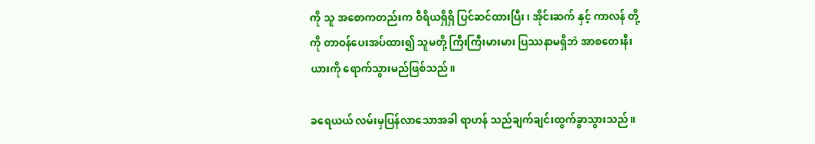ကို သူ အစောကတည်းက ဝီရိယရှိရှိ ပြင်ဆင်ထားပြီး၊ အိုင်းဆက် နှင့် ကာလန် တို့ကို တာဝန်ပေးအပ်ထား၍ သူမတို့ ကြီးကြီးမားမား ပြဿနာမရှိဘဲ အာစတေးနီးယားကို ရောက်သွားမည်ဖြစ်သည်။

ခရေယယ် လမ်းမှပြန်လာသောအခါ ရာဟန် သည်ချက်ချင်းထွက်ခွာသွားသည်။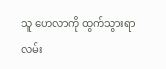သူ ဟေလာကို ထွက်သွားရာလမ်း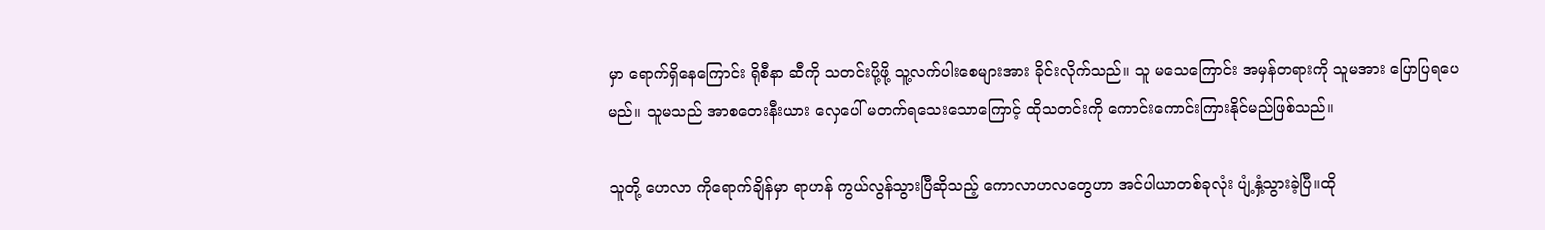မှာ ရောက်ရှိနေကြောင်း ရိုစီနာ ဆီကို သတင်းပို့ဖို့ သူ့လက်ပါးစေများအား ခိုင်းလိုက်သည်။ သူ မသေကြောင်း အမှန်တရားကို သူမအား ပြောပြရပေမည်။ သူမသည် အာစတေးနီးယား လှေပေါ် မတက်ရသေးသောကြောင့် ထိုသတင်းကို ကောင်းကောင်းကြားနိုင်မည်ဖြစ်သည်။

သူတို့ ဟေလာ ကိုရောက်ချိန်မှာ ရာဟန် ကွယ်လွန်သွားပြီဆိုသည့် ကောလာဟလတွေဟာ အင်ပါယာတစ်ခုလုံး ပျံ့နှံ့သွားခဲ့ပြီ။ထို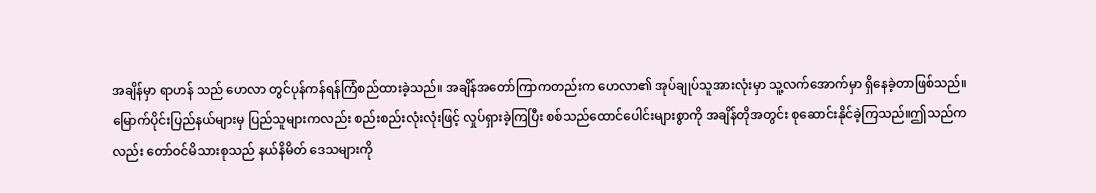အချိန်မှာ ရာဟန် သည် ဟေလာ တွင်ပုန်ကန်ရန်ကြံစည်ထားခဲ့သည်။ အချိန်အတော်ကြာကတည်းက ဟေလာ၏ အုပ်ချုပ်သူအားလုံးမှာ သူ့လက်အောက်မှာ ရှိနေခဲ့တာဖြစ်သည်။ မြောက်ပိုင်းပြည်နယ်များမှ ပြည်သူများကလည်း စည်းစည်းလုံးလုံးဖြင့် လှုပ်ရှားခဲ့ကြပြီး စစ်သည်ထောင်ပေါင်းများစွာကို အချိန်တိုအတွင်း စုဆောင်းနိုင်ခဲ့ကြသည်။ဤသည်ကလည်း တော်ဝင်မိသားစုသည် နယ်နိမိတ် ဒေသများကို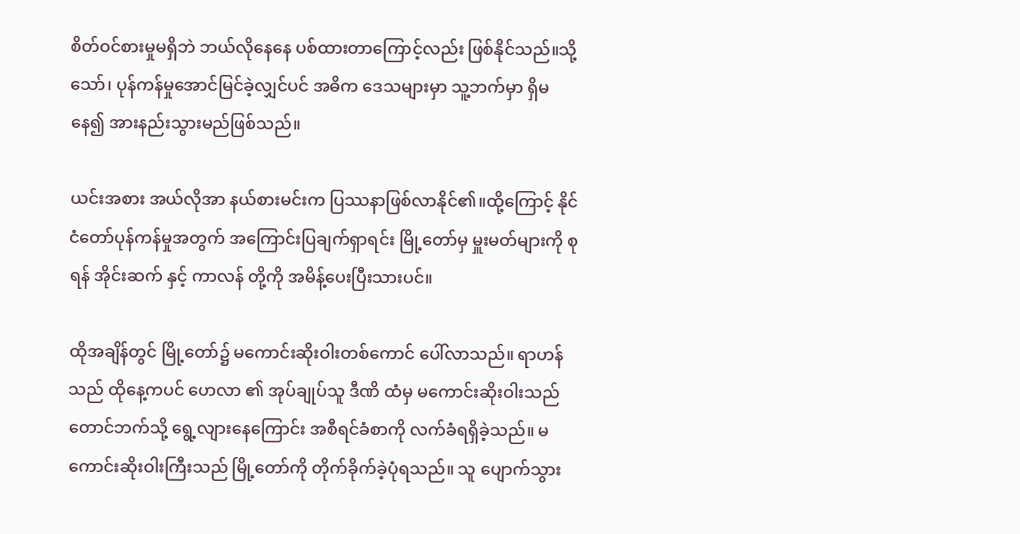စိတ်ဝင်စားမှုမရှိဘဲ ဘယ်လိုနေနေ ပစ်ထားတာကြောင့်လည်း ဖြစ်နိုင်သည်။သို့သော်၊ ပုန်ကန်မှုအောင်မြင်ခဲ့လျှင်ပင် အဓိက ဒေသများမှာ သူ့ဘက်မှာ ရှိမနေ၍ အားနည်းသွားမည်ဖြစ်သည်။

ယင်းအစား အယ်လိုအာ နယ်စားမင်းက ပြဿနာဖြစ်လာနိုင်၏။ထို့ကြောင့် နိုင်ငံတော်ပုန်ကန်မှုအတွက် အကြောင်းပြချက်ရှာရင်း မြို့တော်မှ မှူးမတ်များကို စုရန် အိုင်းဆက် နှင့် ကာလန် တို့ကို အမိန့်ပေးပြီးသားပင်။

ထိုအချိန်တွင် မြို့တော်၌ မကောင်းဆိုးဝါးတစ်ကောင် ပေါ်လာသည်။ ရာဟန် သည် ထိုနေ့ကပင် ဟေလာ ၏ အုပ်ချုပ်သူ ဒီဏိ ထံမှ မကောင်းဆိုးဝါးသည် တောင်ဘက်သို့ ရွေ့လျားနေကြောင်း အစီရင်ခံစာကို လက်ခံရရှိခဲ့သည်။ မကောင်းဆိုးဝါးကြီးသည် မြို့တော်ကို တိုက်ခိုက်ခဲ့ပုံရသည်။ သူ ပျောက်သွား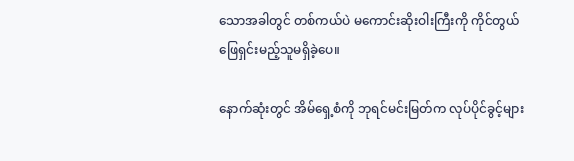သောအခါတွင် တစ်ကယ်ပဲ မကောင်းဆိုးဝါးကြီးကို ကိုင်တွယ်ဖြေရှင်းမည့်သူမရှိခဲ့ပေ။

နောက်ဆုံးတွင် အိမ်ရှေ့စံကို ဘုရင်မင်းမြတ်က လုပ်ပိုင်ခွင့်များ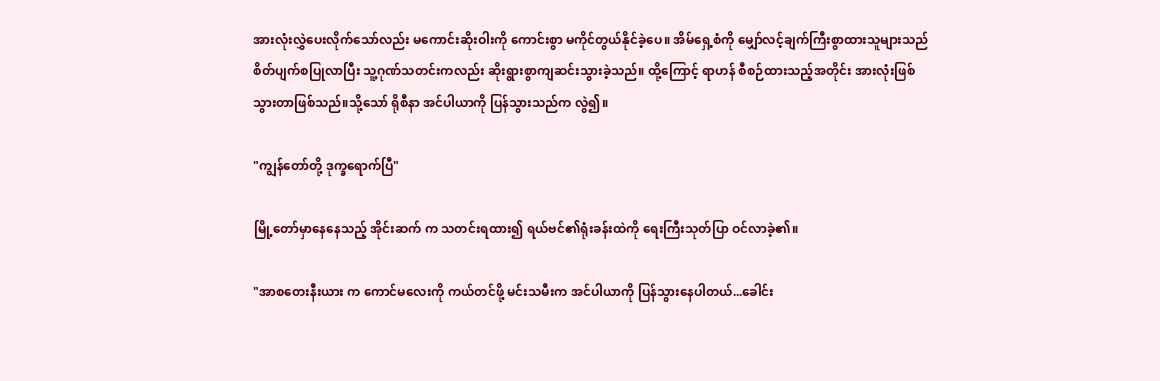အားလုံးလွှဲပေးလိုက်သော်လည်း မကောင်းဆိုးဝါးကို ကောင်းစွာ မကိုင်တွယ်နိုင်ခဲ့ပေ။ အိမ်ရှေ့စံကို မျှော်လင့်ချက်ကြီးစွာထားသူများသည် စိတ်ပျက်စပြုလာပြီး သူ့ဂုဏ်သတင်းကလည်း ဆိုးရွားစွာကျဆင်းသွားခဲ့သည်။ ထို့ကြောင့် ရာဟန် စီစဉ်ထားသည့်အတိုင်း အားလုံးဖြစ်သွားတာဖြစ်သည်။သို့သော် ရိုစီနာ အင်ပါယာကို ပြန်သွားသည်က လွဲ၍။

"ကျွန်တော်တို့ ဒုက္ခရောက်ပြီ"

မြို့တော်မှာနေနေသည့် အိုင်းဆက် က သတင်းရထား၍ ရယ်ဗင်၏ရုံးခန်းထဲကို ရေးကြီးသုတ်ပြာ ဝင်လာခဲ့၏။

"အာစတေးနီးယား က ကောင်မလေးကို ကယ်တင်ဖို့ မင်းသမီးက အင်ပါယာကို ပြန်သွားနေပါတယ်...ခေါင်း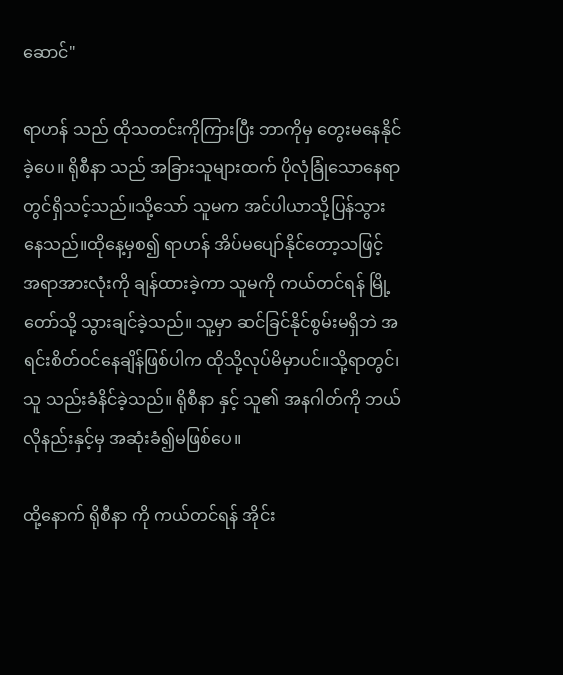ဆောင်"

ရာဟန် သည် ထိုသတင်းကိုကြားပြီး ဘာကိုမှ တွေးမနေနိုင်ခဲ့ပေ။ ရိုစီနာ သည် အခြားသူများထက် ပိုလုံခြုံသောနေရာတွင်ရှိသင့်သည်။သို့သော် သူမက အင်ပါယာသို့ပြန်သွားနေသည်။ထိုနေ့မှစ၍ ရာဟန် အိပ်မပျော်နိုင်တော့သဖြင့် အရာအားလုံးကို ချန်ထားခဲ့ကာ သူမကို ကယ်တင်ရန် မြို့တော်သို့ သွားချင်ခဲ့သည်။ သူ့မှာ ဆင်ခြင်နိုင်စွမ်းမရှိဘဲ အရင်းစိတ်ဝင်နေချိန်ဖြစ်ပါက ထိုသို့လုပ်မိမှာပင်။သို့ရာတွင်၊သူ သည်းခံနိင်ခဲ့သည်။ ရိုစီနာ နှင့် သူ၏ အနဂါတ်ကို ဘယ်လိုနည်းနှင့်မှ အဆုံးခံ၍မဖြစ်ပေ။

ထို့နောက် ရိုစီနာ ကို ကယ်တင်ရန် အိုင်း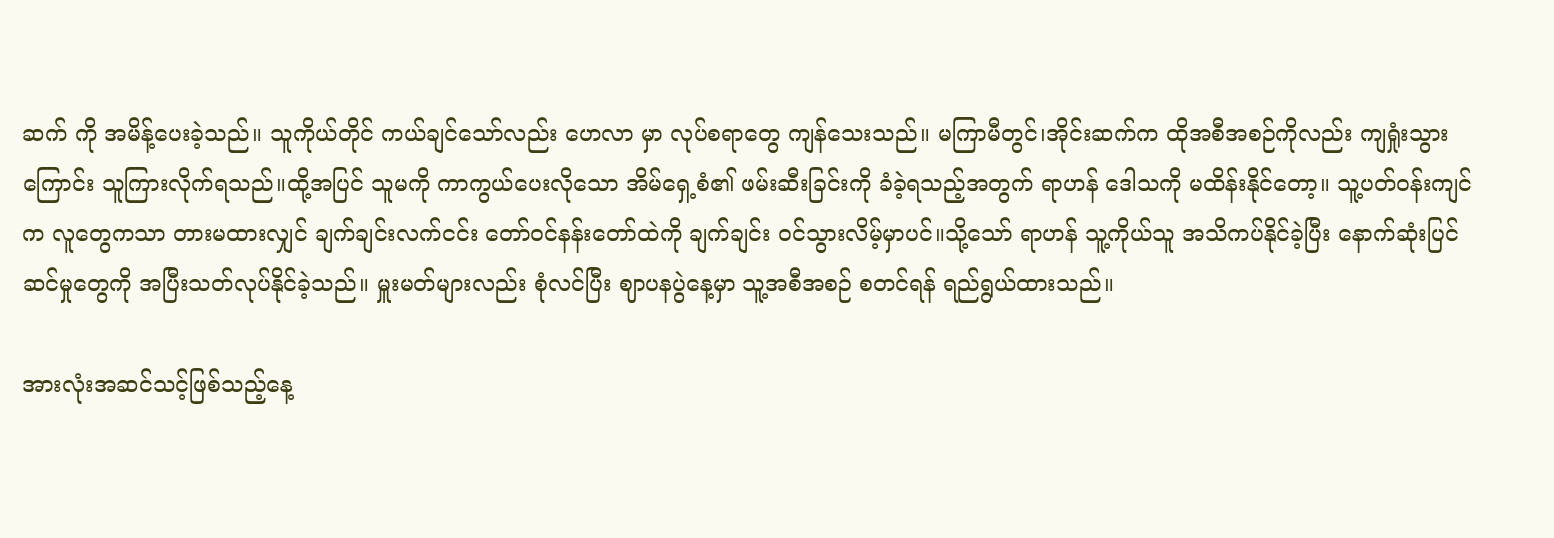ဆက် ကို အမိန့်ပေးခဲ့သည်။ သူကိုယ်တိုင် ကယ်ချင်သော်လည်း ဟေလာ မှာ လုပ်စရာတွေ ကျန်သေးသည်။ မကြာမီတွင်၊အိုင်းဆက်က ထိုအစီအစဉ်ကိုလည်း ကျရှုံးသွားကြောင်း သူကြားလိုက်ရသည်။ထို့အပြင် သူမကို ကာကွယ်ပေးလိုသော အိမ်ရှေ့စံ၏ ဖမ်းဆီးခြင်းကို ခံခဲ့ရသည့်အတွက် ရာဟန် ဒေါသကို မထိန်းနိုင်တော့။ သူ့ပတ်ဝန်းကျင်က လူတွေကသာ တားမထားလျှင် ချက်ချင်းလက်ငင်း တော်ဝင်နန်းတော်ထဲကို ချက်ချင်း ဝင်သွားလိမ့်မှာပင်။သို့သော် ရာဟန် သူ့ကိုယ်သူ အသိကပ်နိုင်ခဲ့ပြီး နောက်ဆုံးပြင်ဆင်မှုတွေကို အပြီးသတ်လုပ်နိုင်ခဲ့သည်။ မှူးမတ်များလည်း စုံလင်ပြီး ဈာပနပွဲနေ့မှာ သူ့အစီအစဉ် စတင်ရန် ရည်ရွယ်ထားသည်။

အားလုံးအဆင်သင့်ဖြစ်သည့်နေ့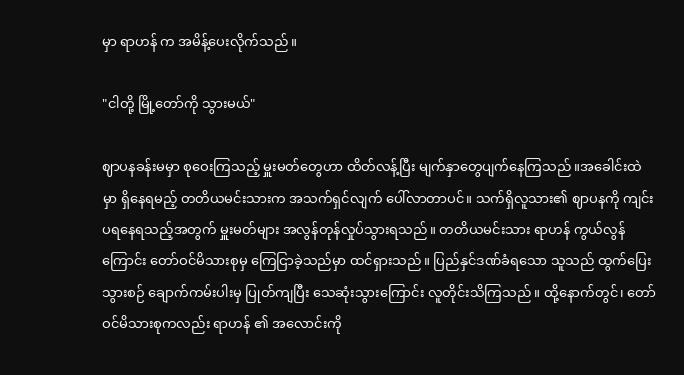မှာ ရာဟန် က အမိန့်ပေးလိုက်သည်။

"ငါတို့ မြို့တော်ကို သွားမယ်"

ဈာပနခန်းမမှာ စုဝေးကြသည့် မှူးမတ်တွေဟာ ထိတ်လန့်ပြီး မျက်နှာတွေပျက်နေကြသည်။အခေါင်းထဲမှာ ရှိနေရမည့် တတိယမင်းသားက အသက်ရှင်လျက် ပေါ်လာတာပင်။ သက်ရှိလူသား၏ ဈာပနကို ကျင်းပရနေရသည့်အတွက် မှူးမတ်များ အလွန်တုန်လှုပ်သွားရသည်။ တတိယမင်းသား ရာဟန် ကွယ်လွန်ကြောင်း တော်ဝင်မိသားစုမှ ကြေငြာခဲ့သည်မှာ ထင်ရှားသည်။ ပြည်နှင်ဒဏ်ခံရသော သူသည် ထွက်ပြေးသွားစဉ် ချောက်ကမ်းပါးမှ ပြုတ်ကျပြီး သေဆုံးသွားကြောင်း လူတိုင်းသိကြသည်။ ထို့နောက်တွင်၊ တော်ဝင်မိသားစုကလည်း ရာဟန် ၏ အလောင်းကို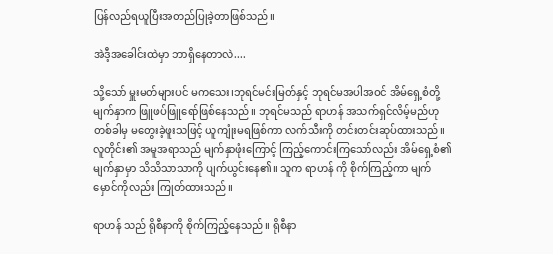ပြန်လည်ရယူပြီးအတည်ပြုခဲ့တာဖြစ်သည်။

အဲဒီ့အခေါင်းထဲမှာ ဘာရှိနေတာလဲ....

သို့သော် မှူးမတ်များပင် မကသေး၊ဘုရင်မင်းမြတ်နှင့် ဘုရင်မအပါအဝင် အိမ်ရှေ့စံတို့ မျက်နှာက ဖြူဖပ်ဖြူရော်ဖြစ်နေသည်။ ဘုရင်မသည် ရာဟန် အသက်ရှင်လိမ့်မည်ဟု တစ်ခါမှ ‌မတွေးခဲ့ဖူးသဖြင့် ယူကျုံးမရဖြစ်ကာ လက်သီးကို တင်းတင်းဆုပ်ထားသည်။ လူတိုင်း၏ အမူအရာသည် မျက်နှာဖုံးကြောင့် ကြည့်ကောင်းကြသော်လည်း အိမ်ရှေ့စံ၏မျက်နှာမှာ သိသိသာသာကို ပျက်ယွင်းနေ၏။ သူက ရာဟန် ကို စိုက်ကြည့်ကာ မျက်မှောင်ကိုလည်း ကြုတ်ထားသည်။

ရာဟန် သည် ရိုစီနာကို စိုက်ကြည့်နေသည်။ ရိုစီနာ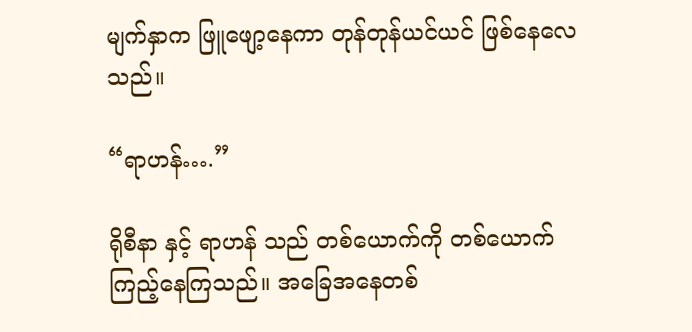မျက်နှာက ဖြူဖျော့နေကာ တုန်တုန်ယင်ယင် ဖြစ်နေလေသည်။

“ရာဟန်….”

ရိုစီနာ နှင့် ရာဟန် သည် တစ်ယောက်ကို တစ်ယောက် ကြည့်နေကြသည်။ အခြေအနေတစ်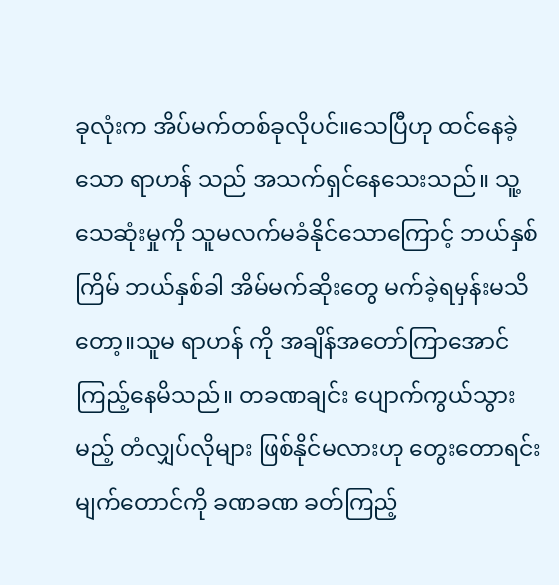ခုလုံးက အိပ်မက်တစ်ခုလိုပင်။သေပြီဟု ထင်နေခဲ့သော ရာဟန် သည် အသက်ရှင်နေသေးသည်။ သူ့သေဆုံးမှုကို သူမလက်မခံနိုင်သောကြောင့် ဘယ်နှစ်ကြိမ် ဘယ်နှစ်ခါ အိမ်မက်ဆိုးတွေ မက်ခဲ့ရမှန်းမသိတော့။သူမ ရာဟန် ကို အချိန်အတော်ကြာအောင် ကြည့်နေမိသည်။ တခဏချင်း ပျောက်ကွယ်သွားမည့် တံလျှပ်လိုများ ဖြစ်နိုင်မလားဟု တွေးတောရင်း မျက်တောင်ကို ခဏခဏ ခတ်ကြည့်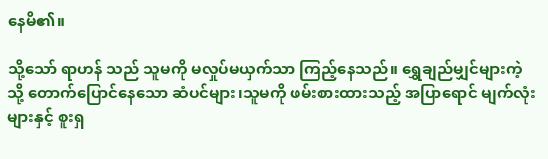နေမိ၏။

သို့သော် ရာဟန် သည် သူမကို မလှုပ်မယှက်သာ ကြည့်နေသည်။ ရွှေချည်မျှင်များကဲ့သို့ တောက်ပြောင်နေသော ဆံပင်များ၊သူမကို ဖမ်းစားထားသည့် အပြာရောင် မျက်လုံးများနှင့် စူးရှ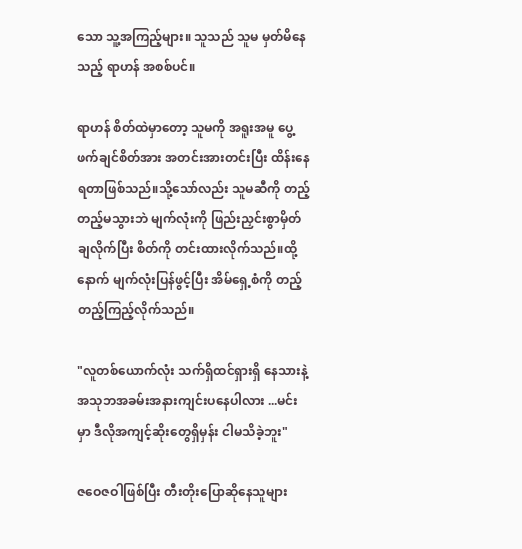သော သူ့အကြည့်များ။ သူသည် သူမ မှတ်မိနေသည့် ရာဟန် အစစ်ပင်။

ရာဟန် စိတ်ထဲမှာတော့ သူမကို အရူးအမူ ပွေ့ဖက်ချင်စိတ်အား အတင်းအားတင်းပြီး ထိန်းနေရတာဖြစ်သည်။သို့သော်လည်း သူမဆီကို တည့်တည့်မသွားဘဲ မျက်လုံးကို ဖြည်းညှင်းစွာမှိတ်ချလိုက်ပြီး စိတ်ကို တင်းထားလိုက်သည်။ထို့နောက် မျက်လုံးပြန်ဖွင့်ပြီး အိမ်ရှေ့စံကို တည့်တည့်ကြည့်လိုက်သည်။

"လူတစ်ယောက်လုံး သက်ရှိထင်ရှားရှိ‌ နေသားနဲ့ အသုဘအခမ်းအနားကျင်းပနေပါလား ...မင်းမှာ ဒီလိုအကျင့်ဆိုးတွေရှိမှန်း ငါမသိခဲ့ဘူး"

ဇဝေဇဝါဖြစ်ပြီး တီးတိုးပြောဆိုနေသူများ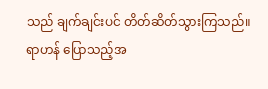သည် ချက်ချင်းပင် တိတ်ဆိတ်သွားကြသည်။ ရာဟန် ပြောသည့်အ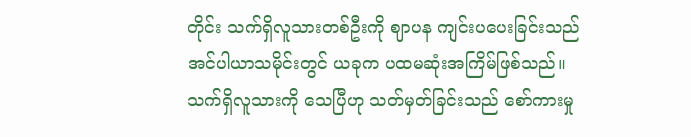တိုင်း သက်ရှိလူသားတစ်ဦးကို ဈာပန ကျင်းပပေးခြင်းသည် အင်ပါယာသမိုင်းတွင် ယခုက ပထမဆုံးအကြိမ်ဖြစ်သည်။ သက်ရှိလူသားကို သေပြီဟု သတ်မှတ်ခြင်းသည် စော်ကားမှု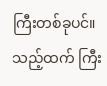ကြီးတစ်ခုပင်။သည့်ထက် ကြီး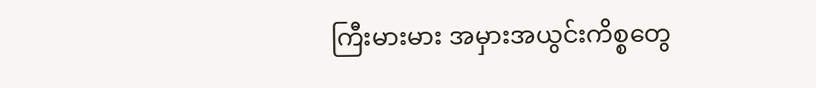ကြီးမားမား အမှားအယွင်းကိစ္စတွေ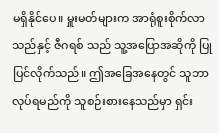မရှိနိုင်ပေ။ မှူးမတ်များက အာရုံစူးစိုက်လာသည်နှင့် ဇီဂရစ် သည် သူ့အပြောအဆိုကို ပြုပြင်လိုက်သည်။ ဤအခြေအနေတွင် သူဘာလုပ်ရမည်ကို သူစဉ်းစားနေသည်မှာ ရှင်း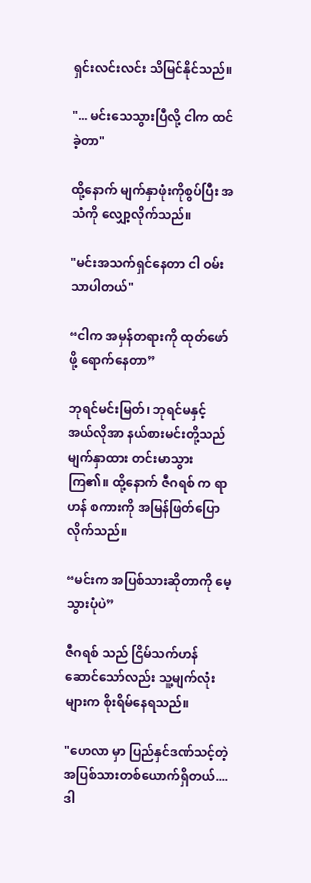ရှင်းလင်းလင်း သိမြင်နိုင်သည်။

"... မင်းသေသွားပြီလို့ ငါက ထင်ခဲ့တာ"

ထို့နောက် မျက်နှာဖုံးကိုစွပ်ပြီး အသံကို လျှော့လိုက်သည်။

"မင်းအသက်ရှင်နေတာ ငါ ဝမ်းသာပါတယ်"

“ငါက အမှန်တရားကို ထုတ်ဖော်ဖို့ ရောက်နေတာ”

ဘုရင်မင်းမြတ်၊ ဘုရင်မနှင့် အယ်လိုအာ နယ်စားမင်းတို့သည် မျက်နှာထား တင်းမာသွားကြ၏။ ထို့နောက် ဇီဂရစ် က ရာဟန် စကားကို အမြန်ဖြတ်ပြောလိုက်သည်။

“မင်းက အပြစ်သားဆိုတာကို မေ့သွားပုံပဲ”

ဇီဂရစ် သည် ငြိမ်သက်ဟန်ဆောင်သော်လည်း သူ့မျက်လုံးများက စိုးရိမ်နေရသည်။

"ဟေလာ မှာ ပြည်နှင်ဒဏ်သင့်တဲ့ အပြစ်သားတစ်ယောက်ရှိတယ်.... ဒါ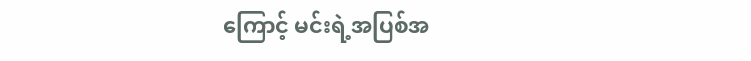ကြောင့် မင်းရဲ့အပြစ်အ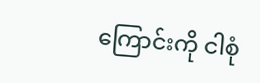ကြောင်းကို ငါစုံ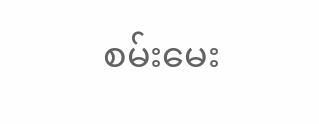စမ်းမေး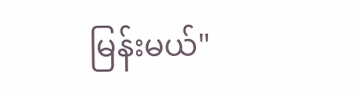မြန်းမယ်"